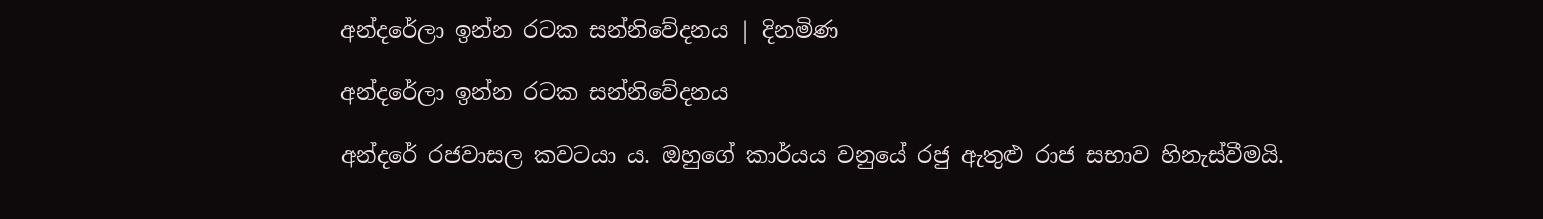අන්දරේලා ඉන්න රටක සන්නිවේදනය | දිනමිණ

අන්දරේලා ඉන්න රටක සන්නිවේදනය

අන්දරේ රජවාසල කවටයා ය. ඔහුගේ කාර්යය වනුයේ රජු ඇතුළු රාජ සභාව හිනැස්වීමයි.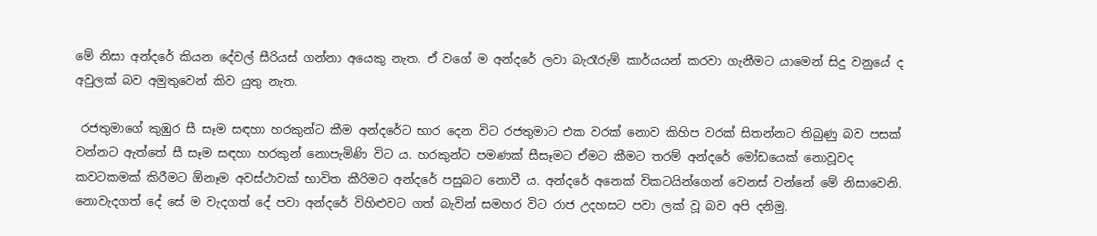මේ නිසා අන්දරේ කියන දේවල් සීරියස් ගන්නා අයෙකු නැත. ඒ වගේ ම අන්දරේ ලවා බැරෑරුම් කාර්යයන් කරවා ගැනීමට යාමෙන් සිදු වනුයේ ද අවුලක් බව අමුතුවෙන් කිව යුතු නැත.

 රජතුමාගේ කුඹුර සී සෑම සඳහා හරකුන්ට කීම අන්දරේට භාර දෙන විට රජතුමාට එක වරක් නොව කිහිප වරක් සිතන්නට තිබුණු බව පසක් වන්නට ඇත්තේ සී සෑම සඳහා හරකුන් නොපැමිණි විට ය. හරකුන්ට පමණක් සීසෑමට ඒමට කීමට තරම් අන්දරේ මෝඩයෙක් නොවූවද කවටකමක් කිරීමට ඕනෑම අවස්ථාවක් භාවිත කීරිමට අන්දරේ පසුබට නොවී ය. අන්දරේ අනෙක් විකටයින්ගෙන් වෙනස් වන්නේ මේ නිසාවෙනි. නොවැදගත් දේ සේ ම වැදගත් දේ පවා අන්දරේ විහිළුවට ගත් බැවින් සමහර විට රාජ උදහසට පවා ලක් වූ බව අපි දනිමු.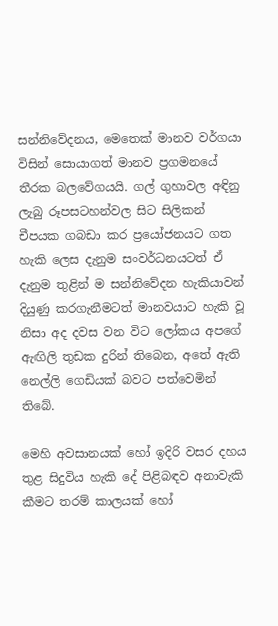සන්නිවේදනය, මෙතෙක් මානව වර්ගයා විසින් සොයාගත් මානව ප්‍රගමනයේ තීරක බලවේගයයි. ගල් ගුහාවල අඳිනු ලැබු රූපසටහන්වල සිට සිලිකන් චීපයක ගබඩා කර ප්‍රයෝජනයට ගත හැකි ලෙස දැනුම සංවර්ධනයටත් ඒ දැනුම තුළින් ම සන්නිවේදන හැකියාවන් දියුණු කරගැනීමටත් මානවයාට හැකි වූ නිසා අද දවස වන විට ලෝකය අපගේ ඇඟිලි තුඩක දුරින් තිබෙන, අතේ ඇති නෙල්ලි ගෙඩියක් බවට පත්වෙමින් තිබේ.

මෙහි අවසානයක් හෝ ඉදිරි වසර දහය තුළ සිදුවිය හැකි දේ පිළිබඳව අනාවැකි කීමට තරම් කාලයක් හෝ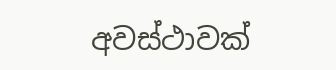අවස්ථාවක්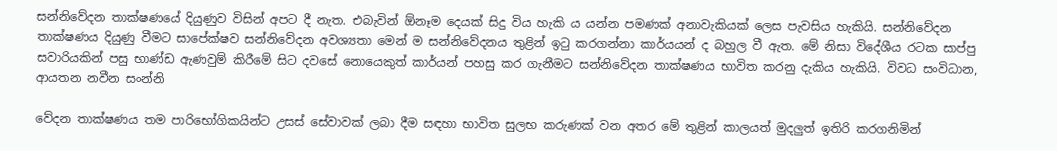සන්නිවේදන තාක්ෂණයේ දියුණුව විසින් අපට දී නැත. එබැවින් ඕනෑම දෙයක් සිදු විය හැකි ය යන්න පමණක් අනාවැකියක් ලෙස පැවසිය හැකියි. සන්නිවේදන තාක්ෂණය දියුණු වීමට සාපේක්ෂව සන්නිවේදන අවශ්‍යතා මෙන් ම සන්නිවේදනය තුළින් ඉටු කරගන්නා කාර්යයන් ද බහුල වී ඇත. මේ නිසා විදේශීය රටක සාප්පු සවාරියකින් පසු භාණ්ඩ ඇණවුම් කිරීමේ සිට දවසේ නොයෙකුත් කාර්යන් පහසු කර ගැනීමට සන්නිවේදන තාක්ෂණය භාවිත කරනු දැකිය හැකියි. විවධ සංවිධාන, ආයතන නවීන සංන්නි

වේදන තාක්ෂණය තම පාරිභෝගිකයින්ට උසස් සේවාවක් ලබා දීම සඳහා භාවිත සුලභ කරුණක් වන අතර මේ තුළින් කාලයත් මුදලුත් ඉතිරි කරගනිමින්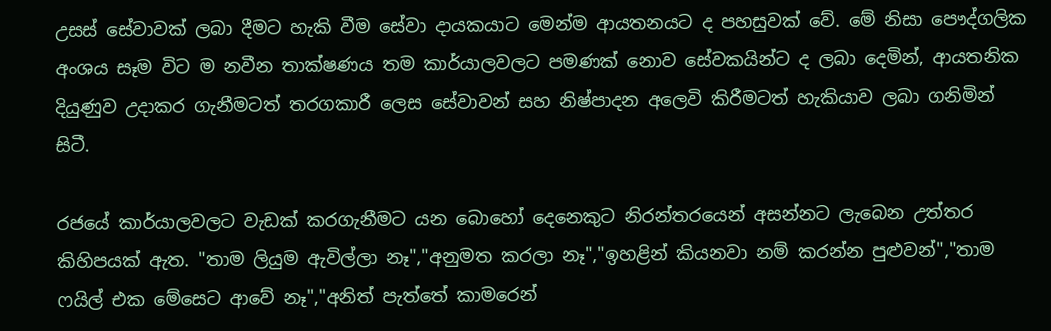උසස් සේවාවක් ලබා දීමට හැකි වීම සේවා දායකයාට මෙන්ම ආයතනයට ද පහසුවක් වේ. මේ නිසා පෞද්ගලික අංශය සෑම විට ම නවීන තාක්ෂණය තම කාර්යාලවලට පමණක් නොව සේවකයින්ට ද ලබා දෙමින්, ආයතනික දියුණුව උදාකර ගැනීමටත් තරගකාරී ලෙස සේවාවන් සහ නිෂ්පාදන අලෙවි කිරීමටත් හැකියාව ලබා ගනිමින් සිටී.

රජයේ කාර්යාලවලට වැඩක් කරගැනීමට යන බොහෝ දෙනෙකුට නිරන්තරයෙන් අසන්නට ලැබෙන උත්තර කිහිපයක් ඇත. "තාම ලියුම ඇවිල්ලා නෑ","අනුමත කරලා නෑ","ඉහළින් කියනවා නම් කරන්න පුළුවන්","තාම ෆයිල් එක මේසෙට ආවේ නෑ","අනිත් පැත්තේ කාමරෙන්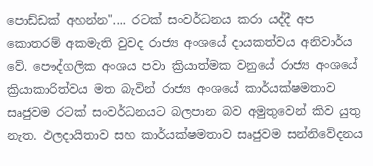පොඩ්ඩක් අහන්න".... රටක් සංවර්ධනය කරා යද්දී අප කොතරම් අකමැති වුවද රාජ්‍ය අංශයේ දායකත්වය අනිවාර්ය වේ. පෞද්ගලික අංශය පවා ක්‍රියාත්මක වනුයේ රාජ්‍ය අංශයේ ක්‍රියාකාරිත්වය මත බැවින් රාජ්‍ය අංශයේ කාර්යක්ෂමතාව සෘජුවම රටක් සංවර්ධනයට බලපාන බව අමුතුවෙන් කිව යුතු නැත. ඵලදායිතාව සහ කාර්යක්ෂමතාව සෘජුවම සන්නිවේදනය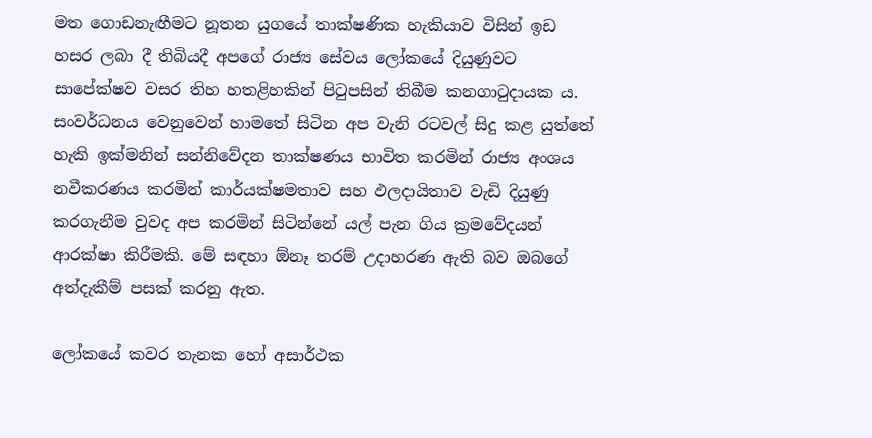මත ගොඩනැඟීමට නූතන යුගයේ තාක්ෂණික හැකියාව විසින් ඉඩ හසර ලබා දී තිබියදී අපගේ රාජ්‍ය සේවය ලෝකයේ දියුණුවට සාපේක්ෂව වසර තිහ හතළිහකින් පිටුපසින් තිබීම කනගාටුදායක ය. සංවර්ධනය වෙනුවෙන් හාමතේ සිටින අප වැනි රටවල් සිදු කළ යුත්තේ හැකි ඉක්මනින් සන්නිවේදන තාක්ෂණය භාවිත කරමින් රාජ්‍ය අංශය නවීකරණය කරමින් කාර්යක්ෂමතාව සහ ඵලදායිතාව වැඩි දියුණු කරගැනීම වුවද අප කරමින් සිටින්නේ යල් පැන ගිය ක්‍රමවේදයන් ආරක්ෂා කිරීමකි. මේ සඳහා ඕනෑ තරම් උදාහරණ ඇති බව ඔබගේ අත්දැකීම් පසක් කරනු ඇත.

ලෝකයේ කවර තැනක හෝ අසාර්ථක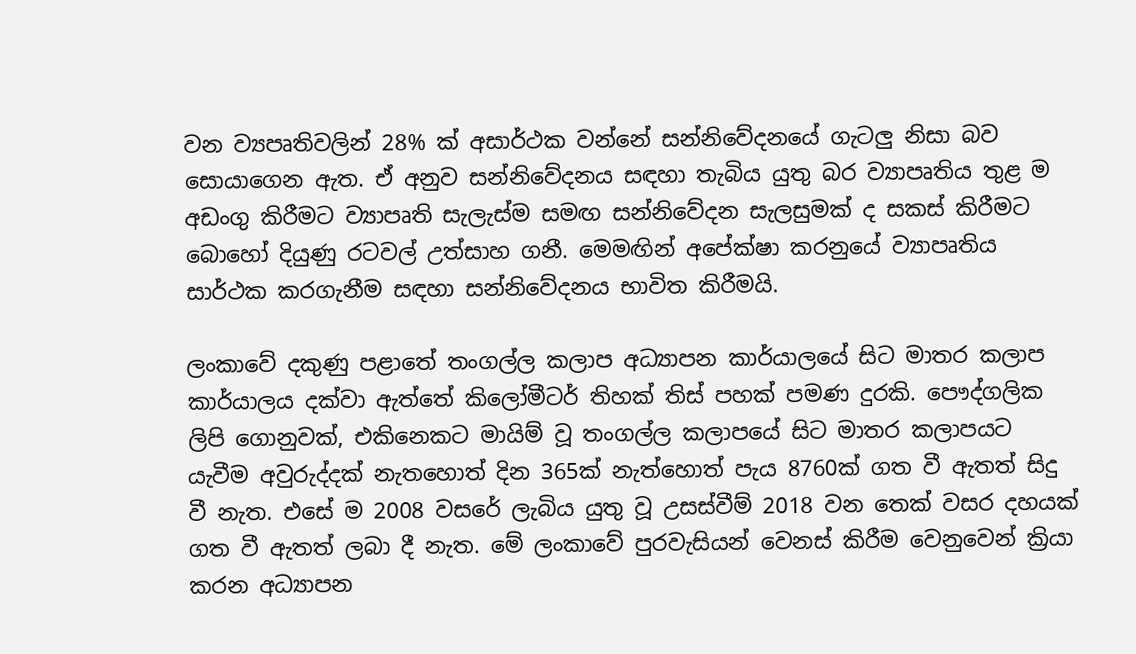වන ව්‍යපෘතිවලින් 28% ක් අසාර්ථක වන්නේ සන්නිවේදනයේ ගැටලු නිසා බව සොයාගෙන ඇත. ඒ අනුව සන්නිවේදනය සඳහා තැබිය යුතු බර ව්‍යාපෘතිය තුළ ම අඩංගු කිරීමට ව්‍යාපෘති සැලැස්ම සමඟ සන්නිවේදන සැලසුමක් ද සකස් කිරීමට බොහෝ දියුණු රටවල් උත්සාහ ගනී. මෙමඟින් අපේක්ෂා කරනුයේ ව්‍යාපෘතිය සාර්ථක කරගැනීම සඳහා සන්නිවේදනය භාවිත කිරීමයි.

ලංකාවේ දකුණු පළාතේ තංගල්ල කලාප අධ්‍යාපන කාර්යාලයේ සිට මාතර කලාප කාර්යාලය දක්වා ඇත්තේ කිලෝමීටර් තිහක් තිස් පහක් පමණ දුරකි. පෞද්ගලික ලිපි ගොනුවක්, එකිනෙකට මායිම් වූ තංගල්ල කලාපයේ සිට මාතර කලාපයට යැවීම අවුරුද්දක් නැතහොත් දින 365ක් නැත්හොත් පැය 8760ක් ගත වී ඇතත් සිදු වී නැත. එසේ ම 2008 වසරේ ලැබිය යුතු වූ උසස්වීම් 2018 වන තෙක් වසර දහයක් ගත වී ඇතත් ලබා දී නැත. මේ ලංකාවේ පුරවැසියන් වෙනස් කිරීම වෙනුවෙන් ක්‍රියා කරන අධ්‍යාපන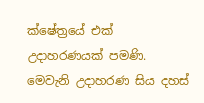ක්ෂේත්‍රයේ එක් උදාහරණයක් පමණි. මෙවැනි උදාහරණ සිය දහස්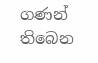ගණන් තිබෙන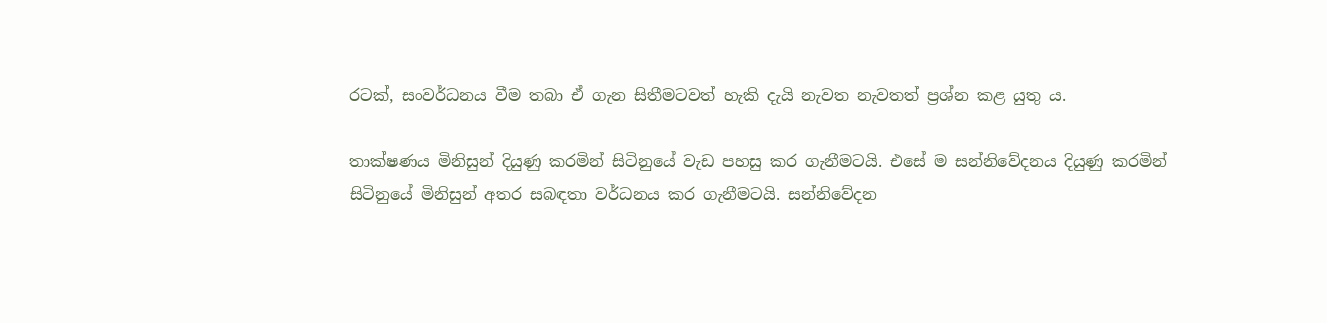රටක්, සංවර්ධනය වීම තබා ඒ ගැන සිතීමටවත් හැකි දැයි නැවත නැවතත් ප්‍රශ්න කළ යුතු ය.

තාක්ෂණය මිනිසුන් දියුණු කරමින් සිටිනුයේ වැඩ පහසු කර ගැනීමටයි. එසේ ම සන්නිවේදනය දියුණු කරමින් සිටිනුයේ මිනිසුන් අතර සබඳතා වර්ධනය කර ගැනීමටයි. සන්නිවේදන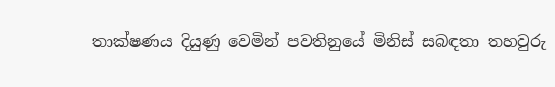තාක්ෂණය දියුණු වෙමින් පවතිනුයේ මිනිස් සබඳතා තහවුරු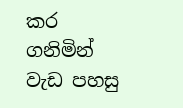කර ගනිමින් වැඩ පහසු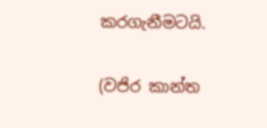කරගැනීමටයි.

(වජිර කාන්ත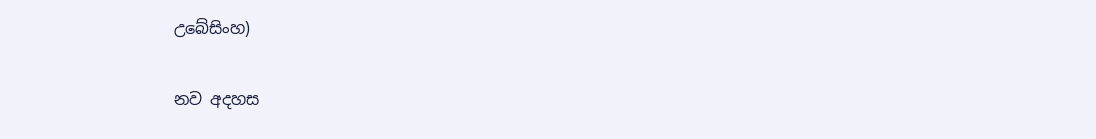උබේසිංහ)

නව අදහස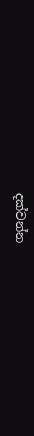දක්වන්න